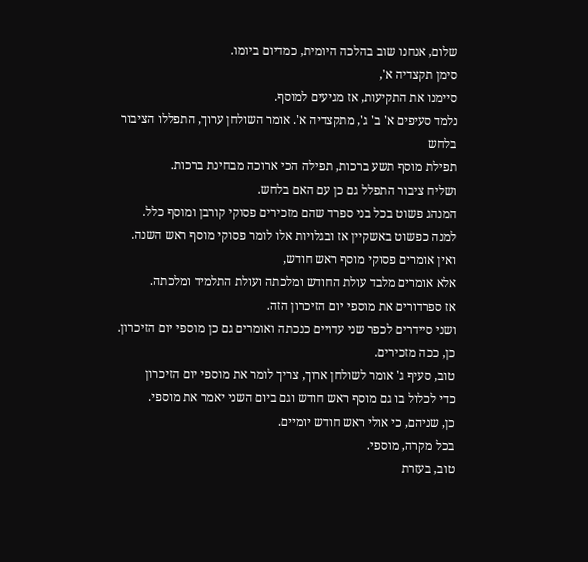שלום, אנחנו שוב בהלכה היומית, כמדיום ביומו.
סימן תקצדיה א',
סיימנו את התקיעות, אז מגיעים למוסף.
נלמד סעיפים א' ב' ג', מתקצדיה א'. אומר השולחן ערוך, התפללו הציבור בלחש
תפילת מוסף תשע ברכות, תפילה הכי ארוכה מבחינת ברכות.
ושליח ציבור התפלל גם כן עם האם בלחש.
המנהג פשוט בכל בני ספרד שהם מזכירים פסוקי קורבן ומוסף כלל.
למנה כפשוט באשקיין אז ובגלויות אלו לומר פסוקי מוסף ראש השנה.
ואין אומרים פסוקי מוסף ראש חודש,
אלא אומרים מלבד עולת החודש ומלכתה ועולת התלמיד ומלכתה.
אז ספרדורים את מוספי יום הזיכרון הזה.
ושני סיידרים לכפר שני עדויים כנכתה ואומרים גם כן מוספי יום הזיכרון.
כן, ככה מזכירים.
טוב, סעיף ג' אומר לשולחן ארוך, צריך לומר את מוספי יום הזיכרון
כדי לכלול בו גם מוסף ראש חודש וגם ביום השני יאמר את מוספי.
כן, שניהם, כי אולי ראש חודש יומיים.
בכל מקרה, מוספי.
טוב, בעזרת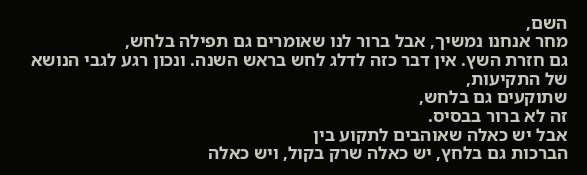השם,
מחר אנחנו נמשיך, אבל ברור לנו שאומרים גם תפילה בלחש,
גם חזרת השץ. אין דבר כזה לדלג לחש בראש השנה. ונכון רגע לגבי הנושא של התקיעות,
שתוקעים גם בלחש,
זה לא ברור בבסיס.
אבל יש כאלה שאוהבים לתקוע בין
הברכות גם בלחץ, יש כאלה שרק בקול, ויש כאלה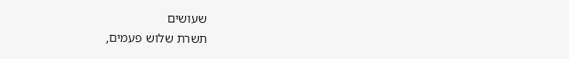שעושים
תשרת שלוש פעמים,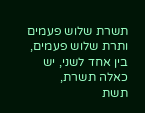תשרת שלוש פעמים ותרת שלוש פעמים, בין אחד לשני, יש כאלה תשרת,
תשת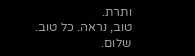ותרת.
טוב, נראה. כל טוב. שלום.